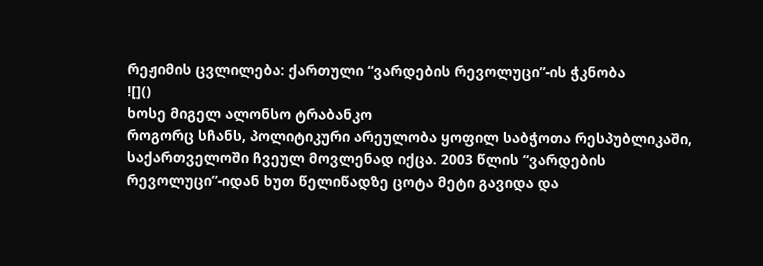რეჟიმის ცვლილება: ქართული “ვარდების რევოლუცი”-ის ჭკნობა
![]()
ხოსე მიგელ ალონსო ტრაბანკო
როგორც სჩანს, პოლიტიკური არეულობა ყოფილ საბჭოთა რესპუბლიკაში, საქართველოში ჩვეულ მოვლენად იქცა. 2003 წლის “ვარდების რევოლუცი”-იდან ხუთ წელიწადზე ცოტა მეტი გავიდა და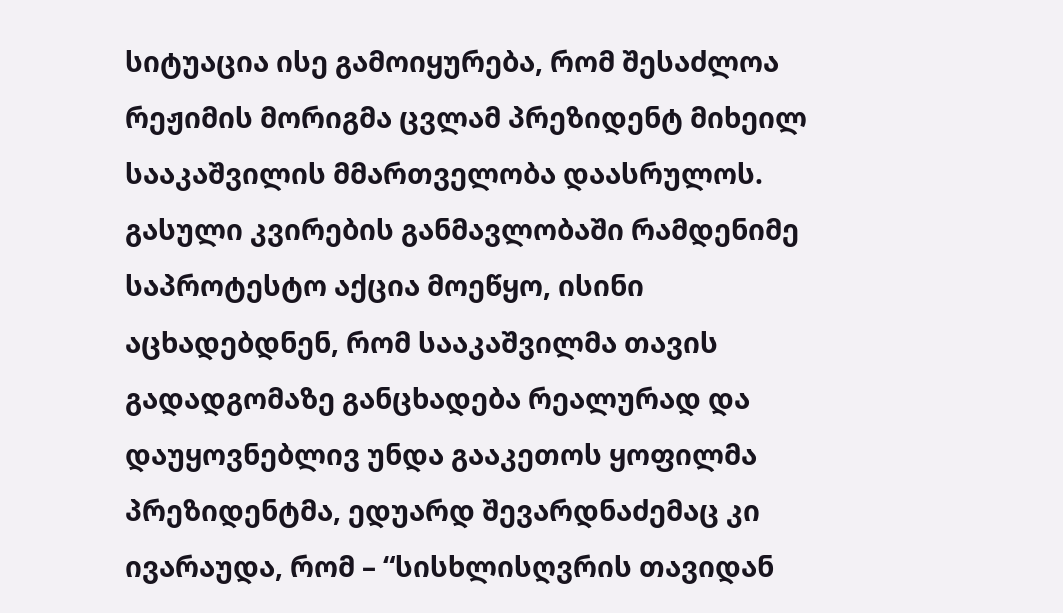სიტუაცია ისე გამოიყურება, რომ შესაძლოა რეჟიმის მორიგმა ცვლამ პრეზიდენტ მიხეილ სააკაშვილის მმართველობა დაასრულოს. გასული კვირების განმავლობაში რამდენიმე საპროტესტო აქცია მოეწყო, ისინი აცხადებდნენ, რომ სააკაშვილმა თავის გადადგომაზე განცხადება რეალურად და დაუყოვნებლივ უნდა გააკეთოს ყოფილმა პრეზიდენტმა, ედუარდ შევარდნაძემაც კი ივარაუდა, რომ – “სისხლისღვრის თავიდან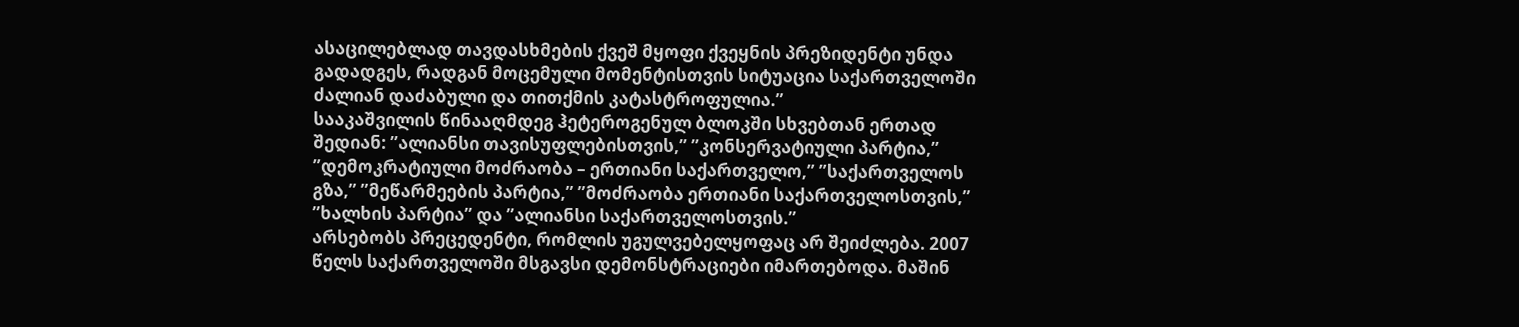ასაცილებლად თავდასხმების ქვეშ მყოფი ქვეყნის პრეზიდენტი უნდა გადადგეს, რადგან მოცემული მომენტისთვის სიტუაცია საქართველოში ძალიან დაძაბული და თითქმის კატასტროფულია.”
სააკაშვილის წინააღმდეგ ჰეტეროგენულ ბლოკში სხვებთან ერთად შედიან: ”ალიანსი თავისუფლებისთვის,” ”კონსერვატიული პარტია,” ”დემოკრატიული მოძრაობა – ერთიანი საქართველო,” ”საქართველოს გზა,” ”მეწარმეების პარტია,” ”მოძრაობა ერთიანი საქართველოსთვის,” ”ხალხის პარტია” და ”ალიანსი საქართველოსთვის.”
არსებობს პრეცედენტი, რომლის უგულვებელყოფაც არ შეიძლება. 2007 წელს საქართველოში მსგავსი დემონსტრაციები იმართებოდა. მაშინ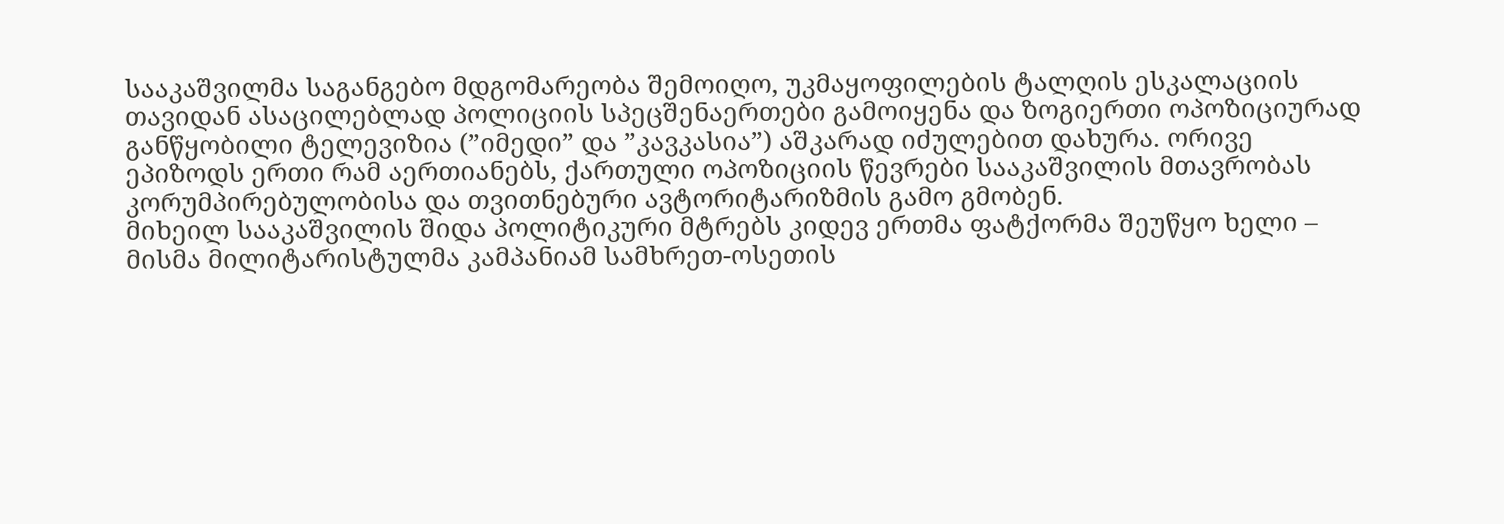სააკაშვილმა საგანგებო მდგომარეობა შემოიღო, უკმაყოფილების ტალღის ესკალაციის თავიდან ასაცილებლად პოლიციის სპეცშენაერთები გამოიყენა და ზოგიერთი ოპოზიციურად განწყობილი ტელევიზია (”იმედი” და ”კავკასია”) აშკარად იძულებით დახურა. ორივე ეპიზოდს ერთი რამ აერთიანებს, ქართული ოპოზიციის წევრები სააკაშვილის მთავრობას კორუმპირებულობისა და თვითნებური ავტორიტარიზმის გამო გმობენ.
მიხეილ სააკაშვილის შიდა პოლიტიკური მტრებს კიდევ ერთმა ფატქორმა შეუწყო ხელი – მისმა მილიტარისტულმა კამპანიამ სამხრეთ-ოსეთის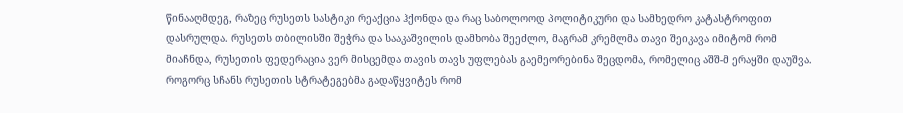წინააღმდეგ, რაზეც რუსეთს სასტიკი რეაქცია ჰქონდა და რაც საბოლოოდ პოლიტიკური და სამხედრო კატასტროფით დასრულდა. რუსეთს თბილისში შეჭრა და სააკაშვილის დამხობა შეეძლო, მაგრამ კრემლმა თავი შეიკავა იმიტომ რომ მიაჩნდა, რუსეთის ფედერაცია ვერ მისცემდა თავის თავს უფლებას გაემეორებინა შეცდომა, რომელიც აშშ-მ ერაყში დაუშვა. როგორც სჩანს რუსეთის სტრატეგებმა გადაწყვიტეს რომ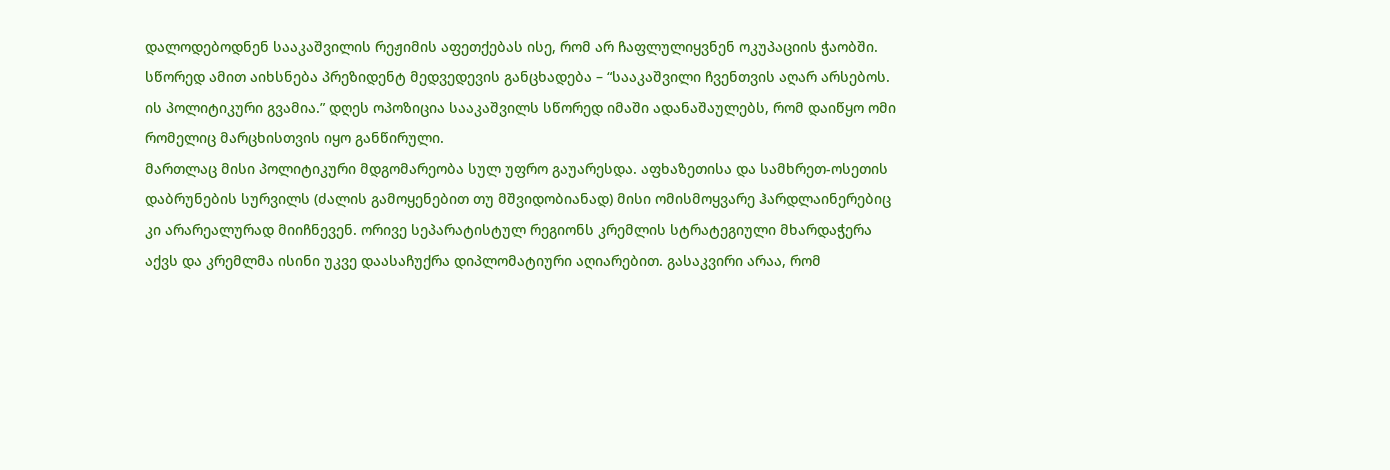დალოდებოდნენ სააკაშვილის რეჟიმის აფეთქებას ისე, რომ არ ჩაფლულიყვნენ ოკუპაციის ჭაობში. სწორედ ამით აიხსნება პრეზიდენტ მედვედევის განცხადება – “სააკაშვილი ჩვენთვის აღარ არსებოს. ის პოლიტიკური გვამია.” დღეს ოპოზიცია სააკაშვილს სწორედ იმაში ადანაშაულებს, რომ დაიწყო ომი რომელიც მარცხისთვის იყო განწირული.
მართლაც მისი პოლიტიკური მდგომარეობა სულ უფრო გაუარესდა. აფხაზეთისა და სამხრეთ-ოსეთის დაბრუნების სურვილს (ძალის გამოყენებით თუ მშვიდობიანად) მისი ომისმოყვარე ჰარდლაინერებიც კი არარეალურად მიიჩნევენ. ორივე სეპარატისტულ რეგიონს კრემლის სტრატეგიული მხარდაჭერა აქვს და კრემლმა ისინი უკვე დაასაჩუქრა დიპლომატიური აღიარებით. გასაკვირი არაა, რომ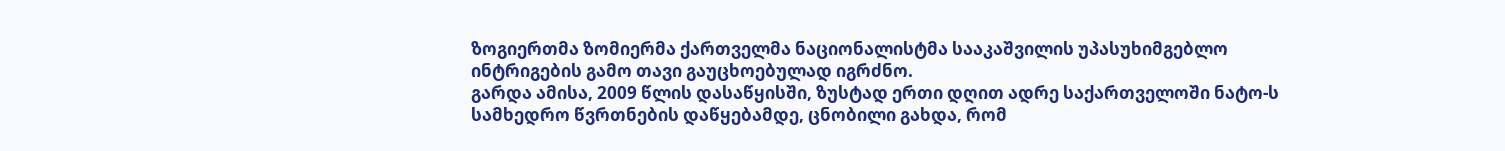ზოგიერთმა ზომიერმა ქართველმა ნაციონალისტმა სააკაშვილის უპასუხიმგებლო ინტრიგების გამო თავი გაუცხოებულად იგრძნო.
გარდა ამისა, 2009 წლის დასაწყისში, ზუსტად ერთი დღით ადრე საქართველოში ნატო-ს სამხედრო წვრთნების დაწყებამდე, ცნობილი გახდა, რომ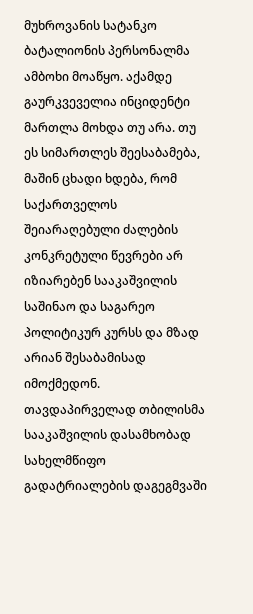მუხროვანის სატანკო ბატალიონის პერსონალმა ამბოხი მოაწყო. აქამდე გაურკვეველია ინციდენტი მართლა მოხდა თუ არა. თუ ეს სიმართლეს შეესაბამება, მაშინ ცხადი ხდება, რომ საქართველოს შეიარაღებული ძალების კონკრეტული წევრები არ იზიარებენ სააკაშვილის საშინაო და საგარეო პოლიტიკურ კურსს და მზად არიან შესაბამისად იმოქმედონ. თავდაპირველად თბილისმა სააკაშვილის დასამხობად სახელმწიფო გადატრიალების დაგეგმვაში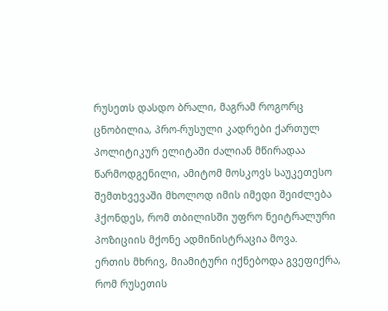რუსეთს დასდო ბრალი, მაგრამ როგორც ცნობილია, პრო-რუსული კადრები ქართულ პოლიტიკურ ელიტაში ძალიან მწირადაა წარმოდგენილი, ამიტომ მოსკოვს საუკეთესო შემთხვევაში მხოლოდ იმის იმედი შეიძლება ჰქონდეს, რომ თბილისში უფრო ნეიტრალური პოზიციის მქონე ადმინისტრაცია მოვა.
ერთის მხრივ, მიამიტური იქნებოდა გვეფიქრა, რომ რუსეთის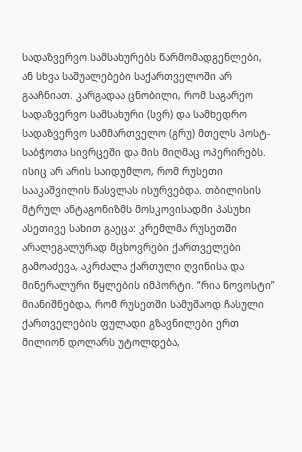სადაზვერვო სამსახურებს წარმომადგენლები, ან სხვა საშუალებები საქართველოში არ გააჩნიათ. კარგადაა ცნობილი, რომ საგარეო სადაზვერვო სამსახური (სვრ) და სამხედრო სადაზვერვო სამმართველო (გრუ) მთელს პოსტ-საბჭოთა სივრცეში და მის მიღმაც ოპერირებს. ისიც არ არის საიდუმლო, რომ რუსეთი სააკაშვილის წასვლას ისურვებდა. თბილისის მტრულ ანტაგონიზმს მოსკოვისადმი პასუხი ასეთივე სახით გაეცა: კრემლმა რუსეთში არალეგალურად მცხოვრები ქართველები გამოაძევა, აკრძალა ქართული ღვინისა და მინერალური წყლების იმპორტი. ”რია ნოვოსტი” მიანიშნებდა, რომ რუსეთში სამუშაოდ ჩასული ქართველების ფულადი გზავნილები ერთ მილიონ დოლარს უტოლდება,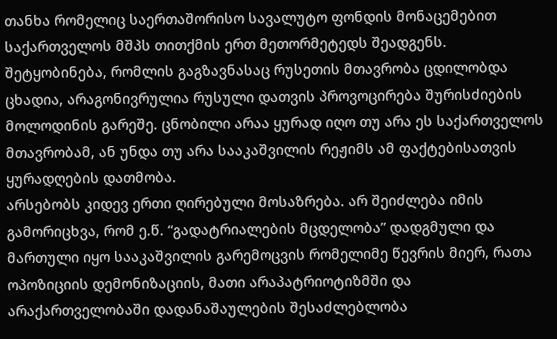თანხა რომელიც საერთაშორისო სავალუტო ფონდის მონაცემებით საქართველოს მშპს თითქმის ერთ მეთორმეტედს შეადგენს. შეტყობინება, რომლის გაგზავნასაც რუსეთის მთავრობა ცდილობდა ცხადია, არაგონივრულია რუსული დათვის პროვოცირება შურისძიების მოლოდინის გარეშე. ცნობილი არაა ყურად იღო თუ არა ეს საქართველოს მთავრობამ, ან უნდა თუ არა სააკაშვილის რეჟიმს ამ ფაქტებისათვის ყურადღების დათმობა.
არსებობს კიდევ ერთი ღირებული მოსაზრება. არ შეიძლება იმის გამორიცხვა, რომ ე.წ. “გადატრიალების მცდელობა” დადგმული და მართული იყო სააკაშვილის გარემოცვის რომელიმე წევრის მიერ, რათა ოპოზიციის დემონიზაციის, მათი არაპატრიოტიზმში და არაქართველობაში დადანაშაულების შესაძლებლობა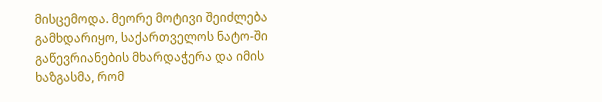მისცემოდა. მეორე მოტივი შეიძლება გამხდარიყო, საქართველოს ნატო-ში გაწევრიანების მხარდაჭერა და იმის ხაზგასმა, რომ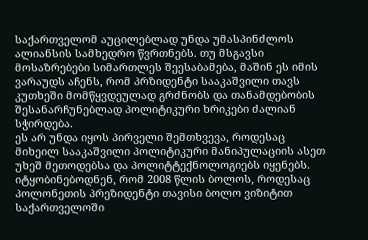საქართველომ აუცილებლად უნდა უმასპინძლოს ალიანსის სამხედრო წვრთნებს. თუ მსგავსი მოსაზრებები სიმართლეს შეესაბამება, მაშინ ეს იმის ვარაუდს აჩენს, რომ პრზიდენტი სააკაშვილი თავს კუთხეში მომწყვდეულად გრძნობს და თანამდებობის შესანარჩუნებლად პოლიტიკური ხრიკები ძალიან სჭირდება.
ეს არ უნდა იყოს პირველი შემთხვევა, როდესაც მიხეილ სააკაშვილი პოლიტიკური მანიპულაციის ასეთ უხეშ მეთოდებსა და პოლიტტექნოლოგიებს იყენებს. იტყობინებოდნენ, რომ 2008 წლის ბოლოს, როდესაც პოლონეთის პრეზიდენტი თავისი ბოლო ვიზიტით საქართველოში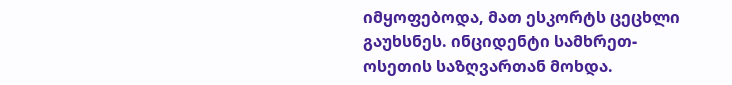იმყოფებოდა, მათ ესკორტს ცეცხლი გაუხსნეს. ინციდენტი სამხრეთ-ოსეთის საზღვართან მოხდა.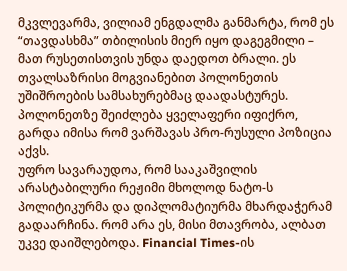მკვლევარმა, ვილიამ ენგდალმა განმარტა, რომ ეს “თავდასხმა” თბილისის მიერ იყო დაგეგმილი – მათ რუსეთისთვის უნდა დაედოთ ბრალი. ეს თვალსაზრისი მოგვიანებით პოლონეთის უშიშროების სამსახურებმაც დაადასტურეს. პოლონეთზე შეიძლება ყველაფერი იფიქრო, გარდა იმისა რომ ვარშავას პრო-რუსული პოზიცია აქვს.
უფრო სავარაუდოა, რომ სააკაშვილის არასტაბილური რეჟიმი მხოლოდ ნატო-ს პოლიტიკურმა და დიპლომატიურმა მხარდაჭერამ გადაარჩინა. რომ არა ეს, მისი მთავრობა, ალბათ უკვე დაიშლებოდა. Financial Times-ის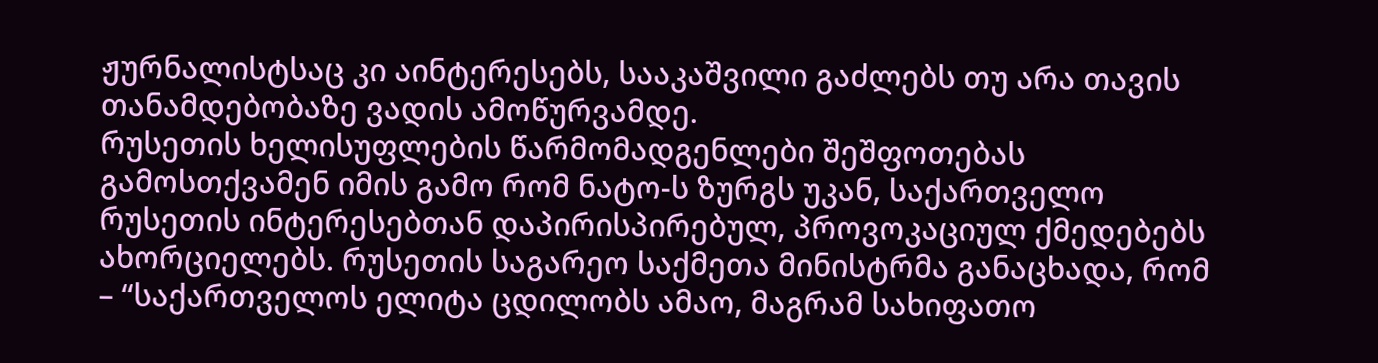ჟურნალისტსაც კი აინტერესებს, სააკაშვილი გაძლებს თუ არა თავის თანამდებობაზე ვადის ამოწურვამდე.
რუსეთის ხელისუფლების წარმომადგენლები შეშფოთებას გამოსთქვამენ იმის გამო რომ ნატო-ს ზურგს უკან, საქართველო რუსეთის ინტერესებთან დაპირისპირებულ, პროვოკაციულ ქმედებებს ახორციელებს. რუსეთის საგარეო საქმეთა მინისტრმა განაცხადა, რომ – “საქართველოს ელიტა ცდილობს ამაო, მაგრამ სახიფათო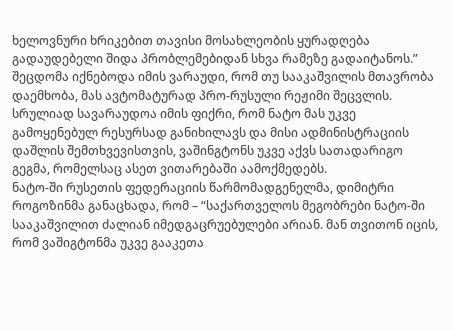ხელოვნური ხრიკებით თავისი მოსახლეობის ყურადღება გადაუდებელი შიდა პრობლემებიდან სხვა რამეზე გადაიტანოს.”
შეცდომა იქნებოდა იმის ვარაუდი, რომ თუ სააკაშვილის მთავრობა დაემხობა, მას ავტომატურად პრო-რუსული რეჟიმი შეცვლის. სრულიად სავარაუდოა იმის ფიქრი, რომ ნატო მას უკვე გამოყენებულ რესურსად განიხილავს და მისი ადმინისტრაციის დაშლის შემთხვევისთვის, ვაშინგტონს უკვე აქვს სათადარიგო გეგმა, რომელსაც ასეთ ვითარებაში აამოქმედებს.
ნატო-ში რუსეთის ფედერაციის წარმომადგენელმა, დიმიტრი როგოზინმა განაცხადა, რომ – “საქართველოს მეგობრები ნატო-ში სააკაშვილით ძალიან იმედგაცრუებულები არიან. მან თვითონ იცის, რომ ვაშიგტონმა უკვე გააკეთა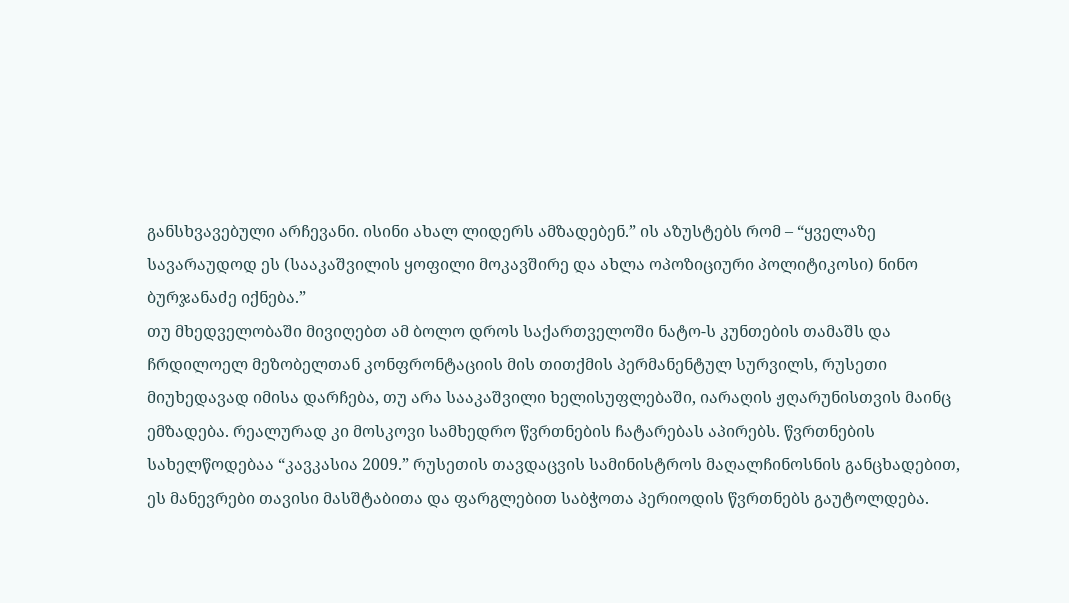განსხვავებული არჩევანი. ისინი ახალ ლიდერს ამზადებენ.” ის აზუსტებს რომ – “ყველაზე სავარაუდოდ ეს (სააკაშვილის ყოფილი მოკავშირე და ახლა ოპოზიციური პოლიტიკოსი) ნინო ბურჯანაძე იქნება.”
თუ მხედველობაში მივიღებთ ამ ბოლო დროს საქართველოში ნატო-ს კუნთების თამაშს და ჩრდილოელ მეზობელთან კონფრონტაციის მის თითქმის პერმანენტულ სურვილს, რუსეთი მიუხედავად იმისა დარჩება, თუ არა სააკაშვილი ხელისუფლებაში, იარაღის ჟღარუნისთვის მაინც ემზადება. რეალურად კი მოსკოვი სამხედრო წვრთნების ჩატარებას აპირებს. წვრთნების სახელწოდებაა “კავკასია 2009.” რუსეთის თავდაცვის სამინისტროს მაღალჩინოსნის განცხადებით, ეს მანევრები თავისი მასშტაბითა და ფარგლებით საბჭოთა პერიოდის წვრთნებს გაუტოლდება.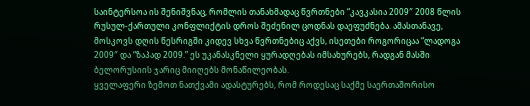საინტერსოა ის შენიშვნაც, რომლის თანახმადაც წვრთნები “კავკასია 2009″ 2008 წლის რუსულ-ქართული კონფლიქტის დროს შეძენილ ცოდნას დაეფუძნება. ამასთანავე, მოსკოვს დღის წესრიგში კიდევ სხვა წვრთნებიც აქვს, ისეთები როგორიცაა “ლადოგა 2009″ და “ზაპად 2009.” ეს უკანასკნელი ყურადღებას იმსახურებს, რადგან მასში ბელორუსიის ჯარიც მიიღებს მონაწილეობას.
ყველაფერი ზემოთ ნათქვამი ადასტურებს, რომ როდესაც საქმე საერთაშორისო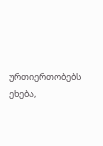ურთიერთობებს ეხება,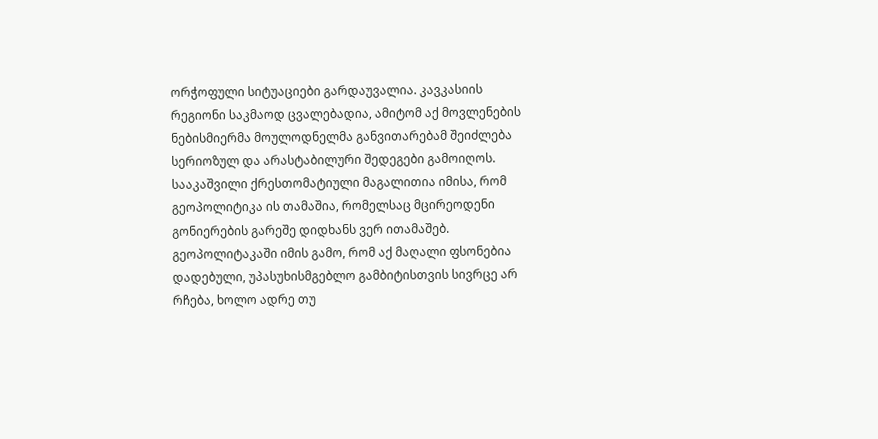ორჭოფული სიტუაციები გარდაუვალია. კავკასიის რეგიონი საკმაოდ ცვალებადია, ამიტომ აქ მოვლენების ნებისმიერმა მოულოდნელმა განვითარებამ შეიძლება სერიოზულ და არასტაბილური შედეგები გამოიღოს. სააკაშვილი ქრესთომატიული მაგალითია იმისა, რომ გეოპოლიტიკა ის თამაშია, რომელსაც მცირეოდენი გონიერების გარეშე დიდხანს ვერ ითამაშებ. გეოპოლიტაკაში იმის გამო, რომ აქ მაღალი ფსონებია დადებული, უპასუხისმგებლო გამბიტისთვის სივრცე არ რჩება, ხოლო ადრე თუ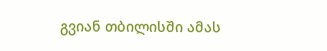გვიან თბილისში ამას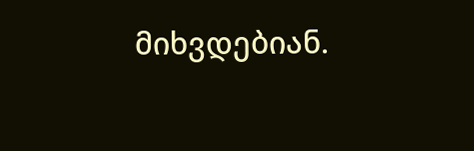მიხვდებიან.